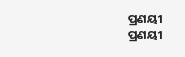ପ୍ରଣୟୀ
ପ୍ରଣୟୀ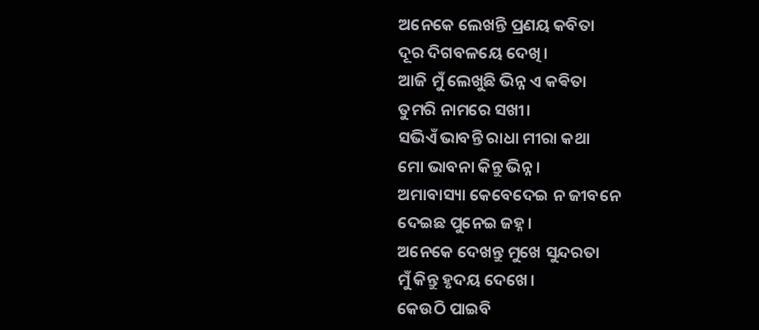ଅନେକେ ଲେଖନ୍ତି ପ୍ରଣୟ କବିତା
ଦୂର ଦିଗବଳୟେ ଦେଖି।
ଆଜି ମୁଁ ଲେଖୁଛି ଭିନ୍ନ ଏ କଵିତା
ତୁମରି ନାମରେ ସଖୀ।
ସଭିଏଁ ଭାବନ୍ତି ରାଧା ମୀରା କଥା
ମୋ ଭାବନା କିନ୍ତୁ ଭିନ୍ନ।
ଅମାବାସ୍ୟା କେବେଦେଇ ନ ଜୀବନେ
ଦେଇଛ ପୁନେଇ ଜହ୍ନ।
ଅନେକେ ଦେଖନ୍ତୁ ମୁଖେ ସୁନ୍ଦରତା
ମୁଁ କିନ୍ତୁ ହୃଦୟ ଦେଖେ।
କେଉଠି ପାଇବି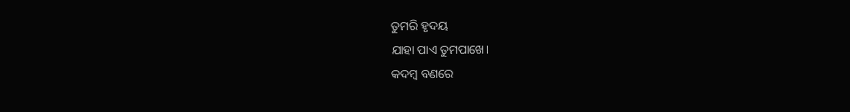ତୁମରି ହୃଦୟ
ଯାହା ପାଏ ତୁମପାଖେ।
କଦମ୍ବ ବଣରେ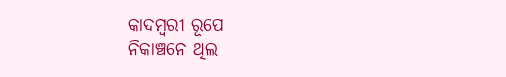କାଦମ୍ବରୀ ରୂପେ
ନିକାଞ୍ଚନେ ଥିଲ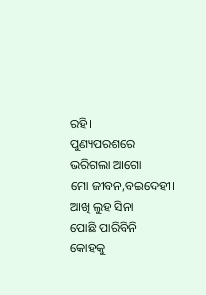ରହି।
ପୁଣ୍ୟପରଶରେ
ଭରିଗଲା ଆଗୋ
ମୋ ଜୀବନ,ବଇଦେହୀ।
ଆଖି ଲୁହ ସିନା
ପୋଛି ପାରିବିନି
କୋହକୁ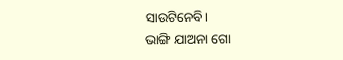ସାଉଟିନେବି।
ଭାଙ୍ଗି ଯାଅନା ଗୋ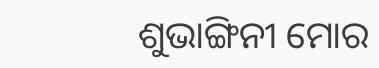ଶୁଭାଙ୍ଗିନୀ ମୋର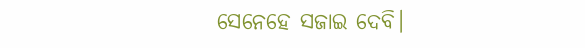ସେନେହେ ସଜାଇ ଦେବି।